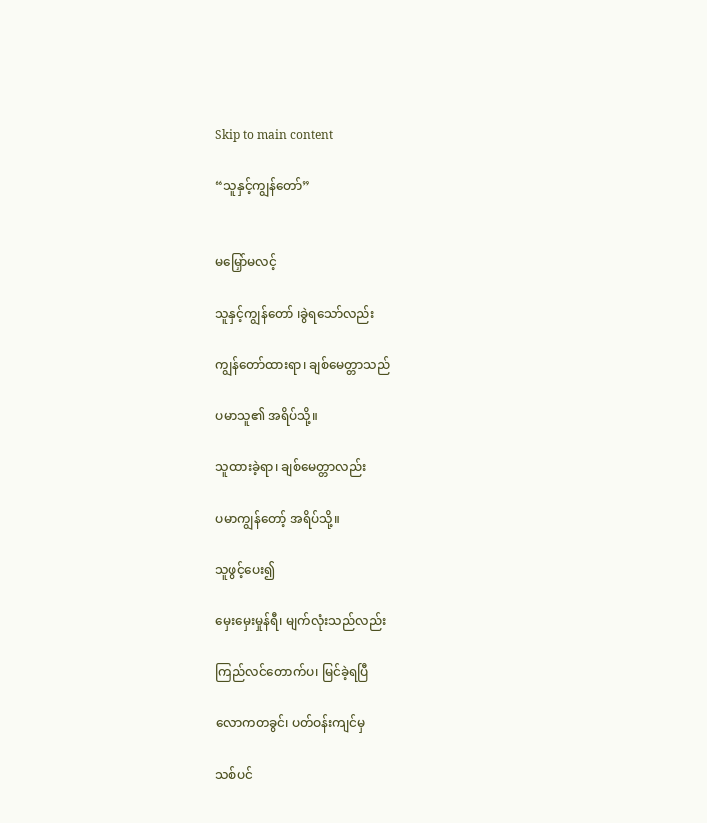Skip to main content

“သူနှင့်ကျွန်တော်”


မ‌မြှော်မလင့်

သူနှင့်ကျွန်တော် ၊ခွဲရသော်လည်း

ကျွန်တော်ထားရာ၊ ချစ်မေတ္တာသည်

ပမာသူ၏ အရိပ်သို့။

သူထားခဲ့ရာ၊ ချစ်မေတ္တာလည်း

ပမာကျွန်တော့် အရိပ်သို့။

သူဖွင့်ပေး၍

မှေးမှေးမှုန်ရီ၊ မျက်လုံးသည်လည်း

ကြည်လင်တောက်ပ၊ မြင်ခဲ့ရပြီ

လောကတခွင်၊ ပတ်ဝန်းကျင်မှ

သစ်ပင်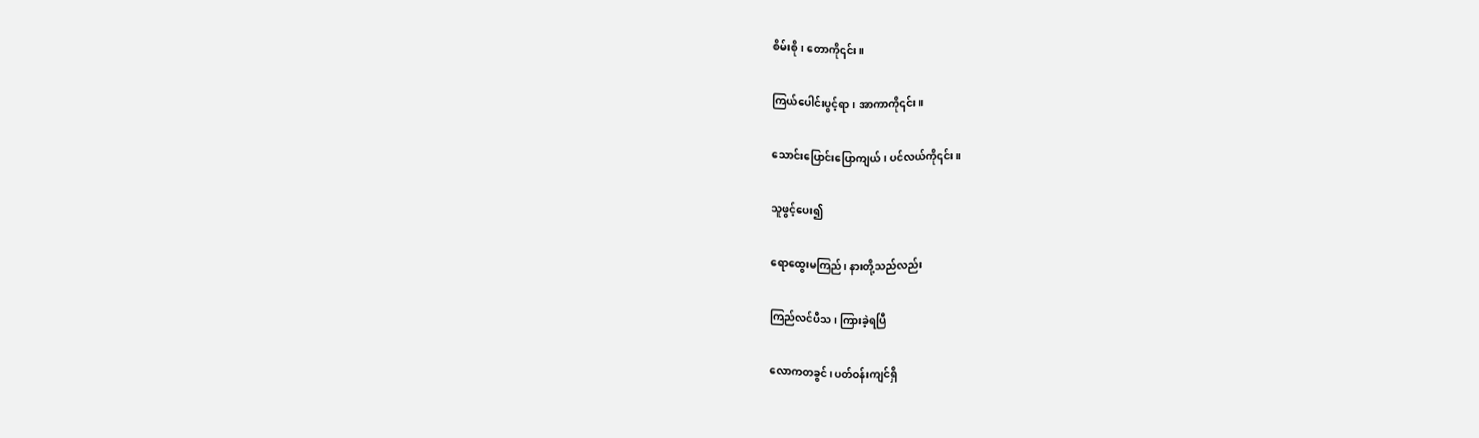စိမ်းစို၊ တောကို၎င်း။

ကြယ်ပေါင်းပွင့်ရာ၊ အာကာကို၎င်း။

သောင်းပြောင်းပြောကျယ်၊ ပင်လယ်ကို၎င်း။

သူဖွင့်ပေး၍

ရောထွေးမကြည်၊ နားတို့သည်လည်း

ကြည်လင်ပီသ၊ ကြားခဲ့ရပြီ

လောကတခွင်၊ ပတ်ဝန်းကျင်ရှိ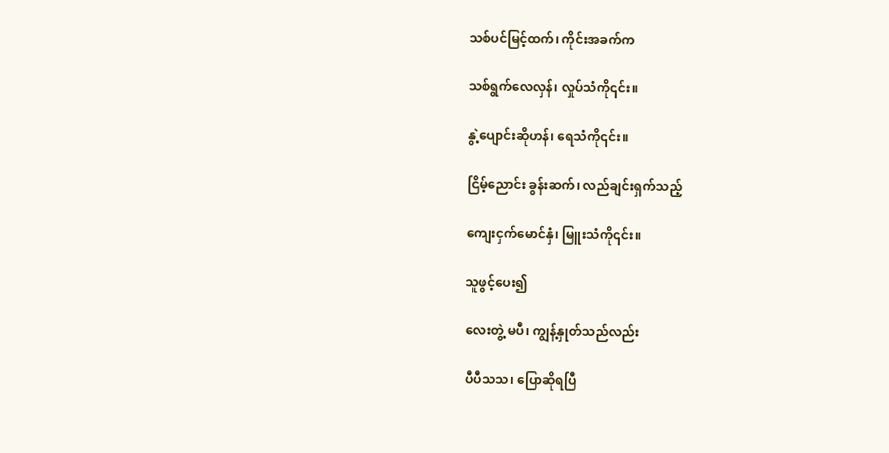သစ်ပင်မြင့်ထက်၊ ကိုင်းအခက်က

သစ်ရွက်လေလှန်၊ လှုပ်သံကို၎င်း။

နွဲ့ပျောင်းဆိုဟန်၊ ရေသံကို၎င်း။

ငြိမ့်ညောင်း ခွန်းဆက်၊ လည်ချင်းရှက်သည့်

ကျေးငှက်မောင်နှံ၊ မြူးသံကို၎င်း။

သူဖွင့်ပေး၍

လေးတွဲ့ မပီ၊ ကျွန့်နှုတ်သည်လည်း

ပီပီသသ၊ ပြောဆိုရပြီ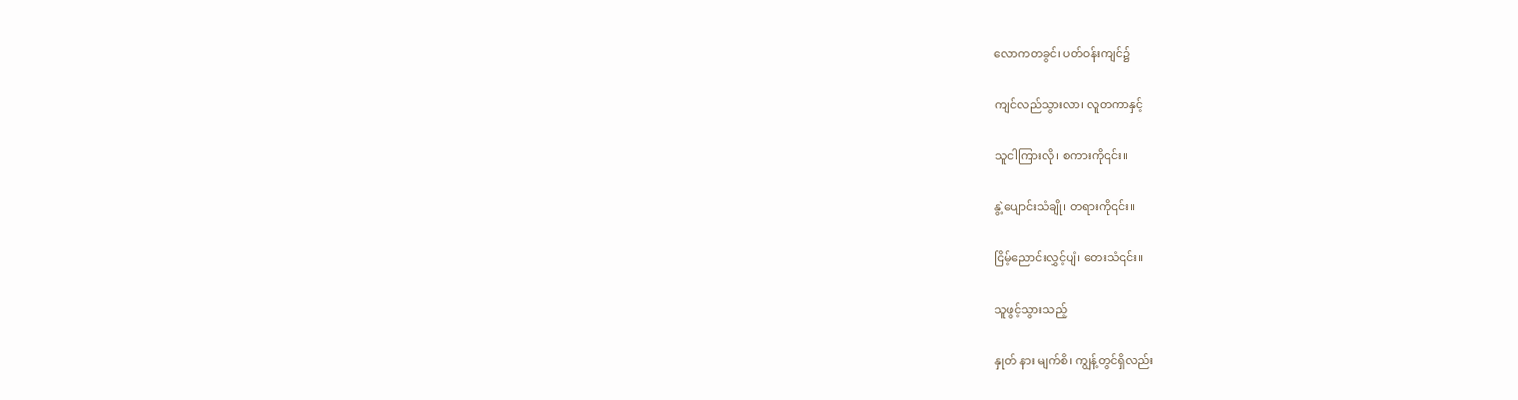လောကတခွင်၊ ပတ်ဝန်းကျင်၌

ကျင်လည်သွားလာ၊ လူတကာနှင့်

သူငါကြားလို၊ စကားကို၎င်း။

နွဲ့ပျောင်းသံချို၊ တရားကို၎င်း။

ငြိမ့်ညောင်းလွှင့်ပျံ၊ တေးသံ၎င်း။

သူဖွင့်သွားသည့်

နှုတ် နား မျက်စိ၊ ကျွန့်တွင်ရှိလည်း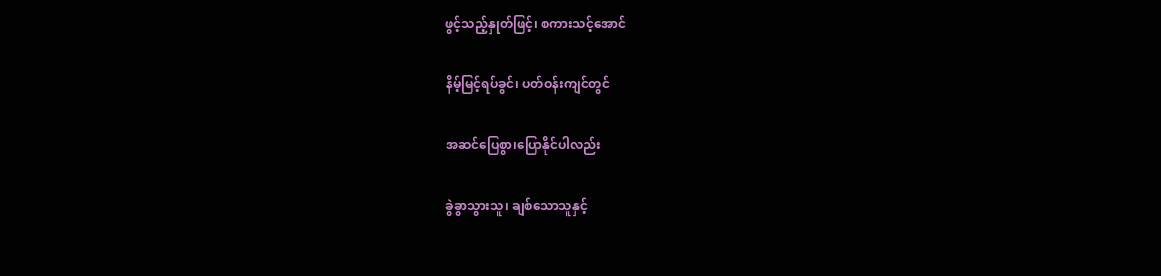ဖွင့်သည့်နှုတ်ဖြင့်၊ စကားသင့်အောင်

နိမ့်မြင့်ရပ်ခွင်၊ ပတ်ဝန်းကျင်တွင်

အဆင်ပြေစွာ၊ပြောနိုင်ပါလည်း

ခွဲခွာသွားသူ၊ ချစ်သောသူနှင့်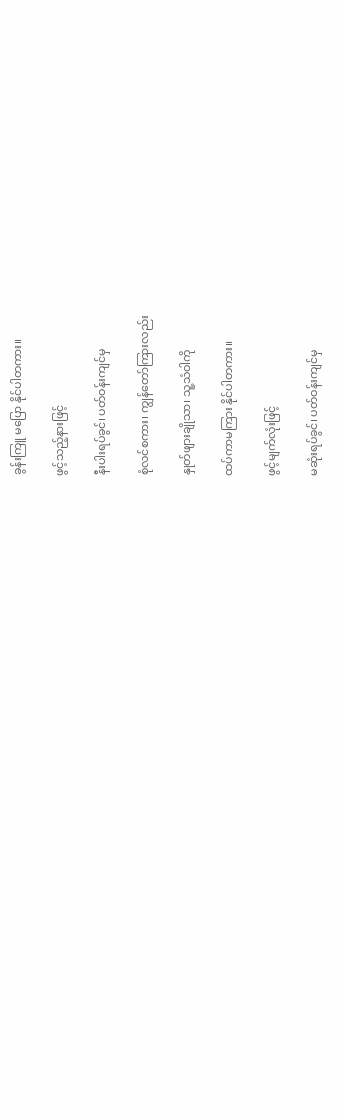ခွန်းကြူ မပြော နိုင်ပါတကား။

ဖွင့်သည့်နားဖြင့်

နီးပါးရပ်ခွင်၊ ပတ်ဝန်းကျင်မှ

စုံလင်စကား၊ ကျွန်တော်ကြားလည်း

နှုတ်ဖျားချိုသာ၊ သူ့သံဝါကို

ထပ်ကာမကြား နိုင်ပါတကား။

ဖွင့်မျက်လုံးဖြင့်

မဆုံးရပ်ခွင်၊ ပတ်ဝန်းကျင်မှ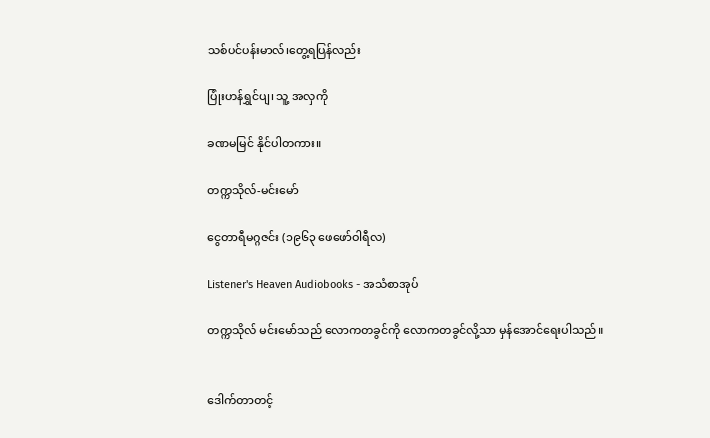သစ်ပင်ပန်းမာလ်၊တွေ့ရပြန်လည်း

ပြုံးဟန်ရွှင်ပျ၊ သူ့ အလှကို

ခဏမမြင် နိုင်ပါတကား။

တက္ကသိုလ်-မင်းမော်

ငွေတာရီမဂ္ဂဇင်း (၁၉၆၃ ဖေဖော်ဝါရီလ)

Listener's Heaven Audiobooks - အသံစာအုပ်

တက္ကသိုလ် မင်းမော်သည် လောကတခွင်ကို လောကတခွင်လို့သာ မှန်အောင်ရေးပါသည်။


ဒေါက်တာတင့်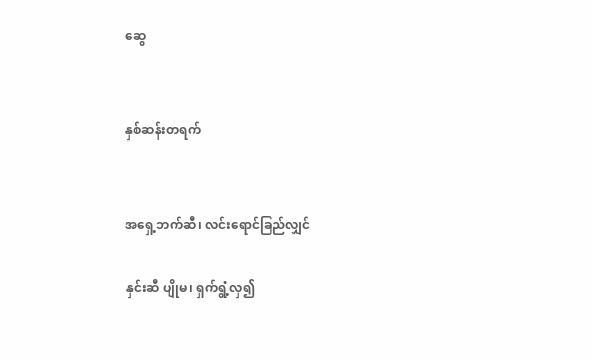ဆွေ


နှစ်ဆန်းတရက်


အရှေ့ဘက်ဆီ၊ လင်းရောင်ခြည်လျှင်

နှင်းဆီ ပျိုမ၊ ရှက်ရွံ့လှ၍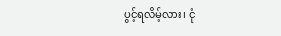ပွင့်ရလိမ့်လား၊ ငုံ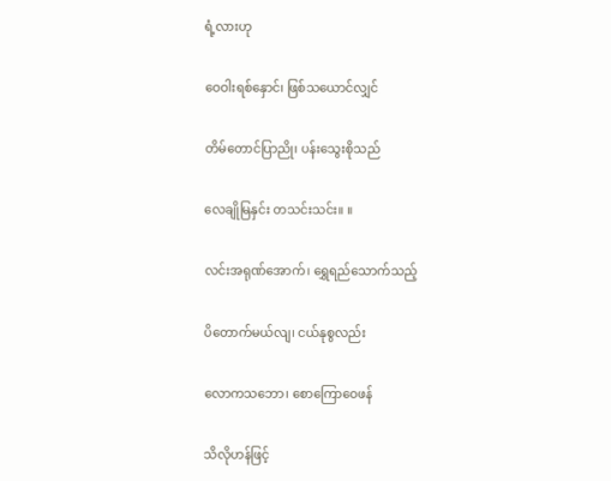ရံ့လားဟု

ဝေဝါးရစ်နှောင်၊ ဖြစ်သယောင်လျှင်

တိမ်တောင်ပြာညို၊ ပန်းသွေးစိုသည်

လေချိုမြနှင်း တသင်းသင်း။ ။

လင်းအရုဏ်အောက်၊ ရွှေရည်သောက်သည့်

ပိတောက်မယ်လျ၊ ငယ်နုစွလည်း

လောကသဘော၊ စော‌ကြောဝေဖန်

သိလိုဟန်ဖြင့်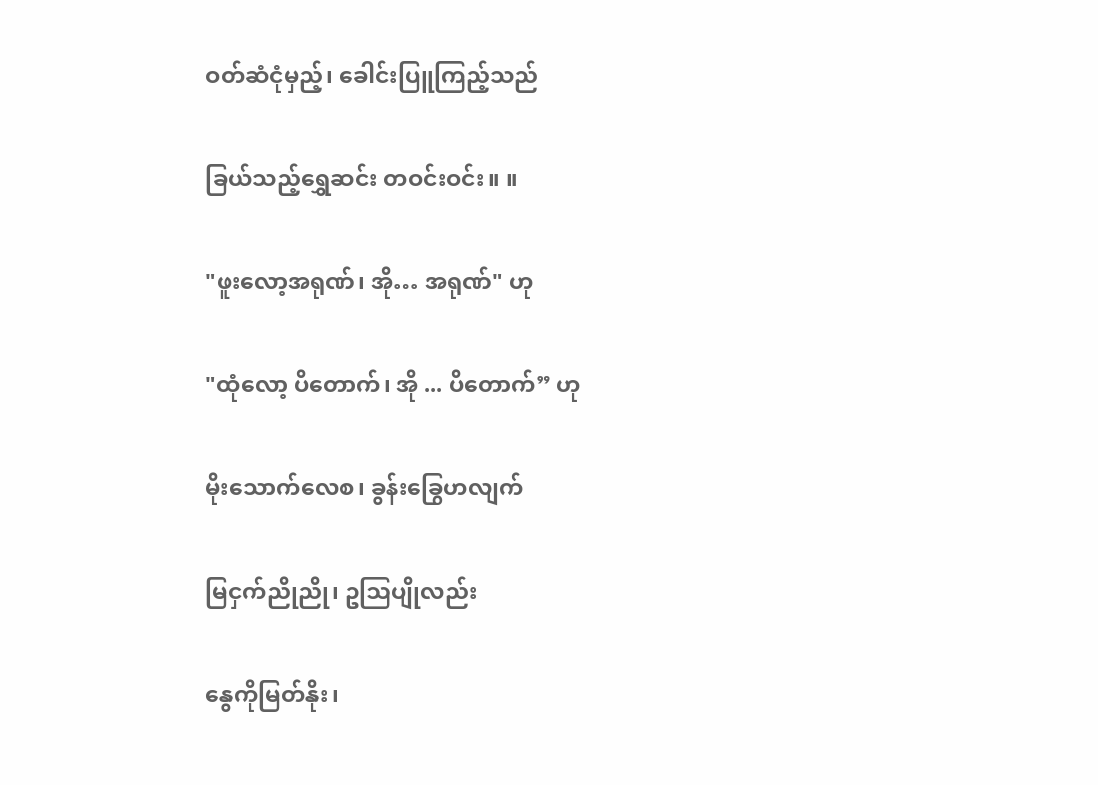ဝတ်ဆံငုံမှည့်၊ ခေါင်းပြူကြည့်သည်

ခြယ်သည့်ရွှေဆင်း တဝင်းဝင်း။ ။

"ဖူးလော့အရုဏ်၊ အို… အရုဏ်" ဟု

"ထုံလော့ ပိတောက်၊ အို ... ပိတောက်” ဟု

မိုးသောက်လေစ၊ ခွန်း‌ခြွေဟလျက်

မြငှက်ညိုညို၊ ဥဩပျိုလည်း

နွေကိုမြတ်နိုး၊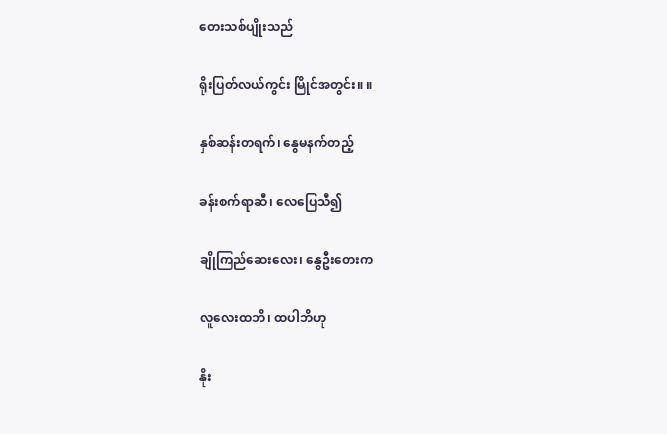တေးသစ်ပျိုးသည်

ရိုးပြတ်လယ်ကွင်း မြိုင်အတွင်း။ ။

နှစ်ဆန်းတရက်၊ နွေမနက်တည့်

ခန်းစက်ရာဆီ၊ လေပြေသီ၍

ချိုကြည်ဆေးလေး၊ နွေဦးတေးက

လူလေးထဘိ၊ ထပါဘိဟု

နိုး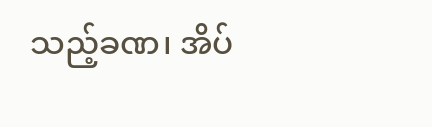သည့်ခဏ၊ အိပ်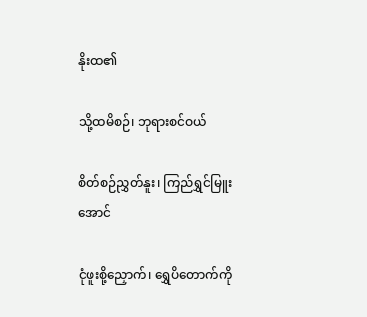နိုးထ၏

သို့ထမိစဉ်၊ ဘုရားစင်ဝယ်

စိတ်စဉ်ညွှတ်နူး၊ ကြည်ရွှင်မြူးအောင်

ငုံဖူးစို့ညှောက်၊ ရွှေပိတောက်ကို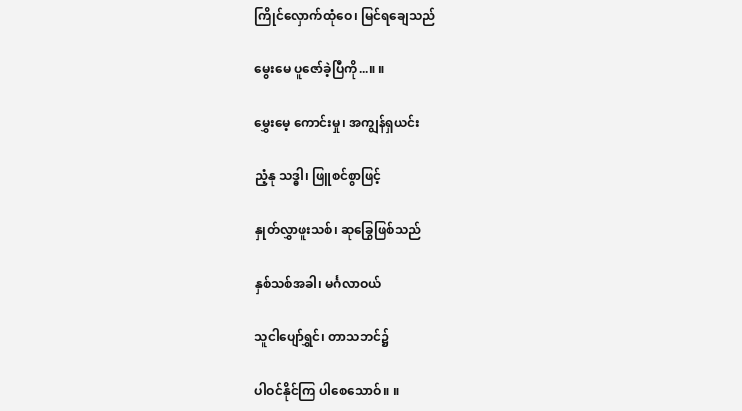ကြိုင်လှောက်ထုံဝေ၊ မြင်ရချေသည်

မွေးမေ ပူဇော်ခဲ့ပြီကို...။ ။

မွှေးမေ့ ကောင်းမှု၊ အကျွန်ရှယင်း

ညံ့နု သဒ္ဓါ၊ ဖြူစင်စွာဖြင့်

နှုတ်လွှာဖူးသစ်၊ ဆုခြွေဖြစ်သည်

နှစ်သစ်အခါ၊ မင်္ဂလာဝယ်

သူငါပျော်ရွှင်၊ တာသဘင်၌

ပါဝင်နိုင်ကြ ပါစေသောဝ်။ ။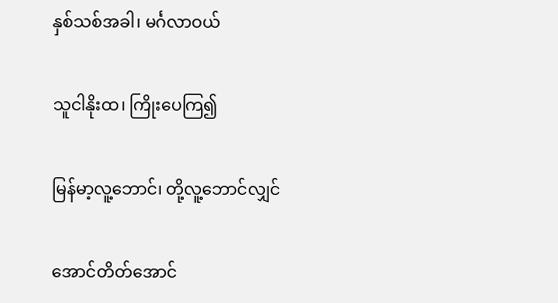နှစ်သစ်အခါ၊ မင်္ဂလာဝယ်

သူငါနိုးထ၊ ကြိုးပေကြ၍

မြန်မာ့လူ့ဘောင်၊ တို့လူ့ဘောင်လျှင်

အောင်တိတ်အောင်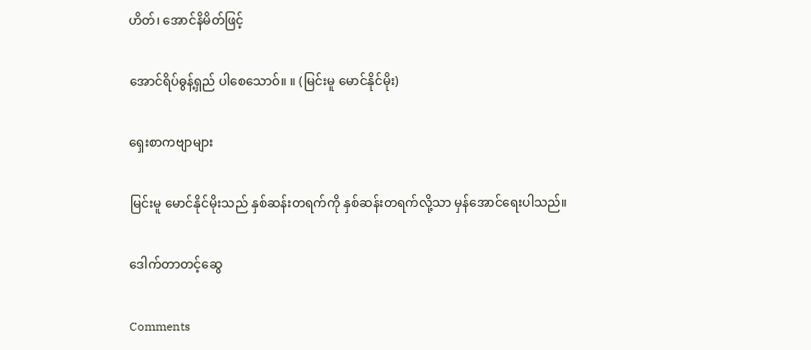ဟိတ်၊ အောင်နိမိတ်ဖြင့်

အောင်ရိပ်ဓွန့်ရှည် ပါစေသောဝ်။ ။ (မြင်းမူ မောင်နိုင်မိုး)

ရှေးစာကဗျာများ

မြင်းမူ မောင်နိုင်မိုးသည် နှစ်ဆန်းတရက်ကို နှစ်ဆန်းတရက်လို့သာ မှန်အောင်ရေးပါသည်။

ဒေါက်တာတင့်ဆွေ

Comments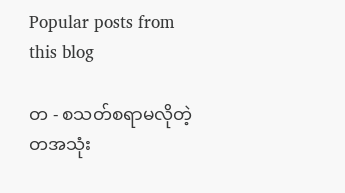Popular posts from this blog

တ - စသတ်စရာမလိုတဲ့ တအသုံး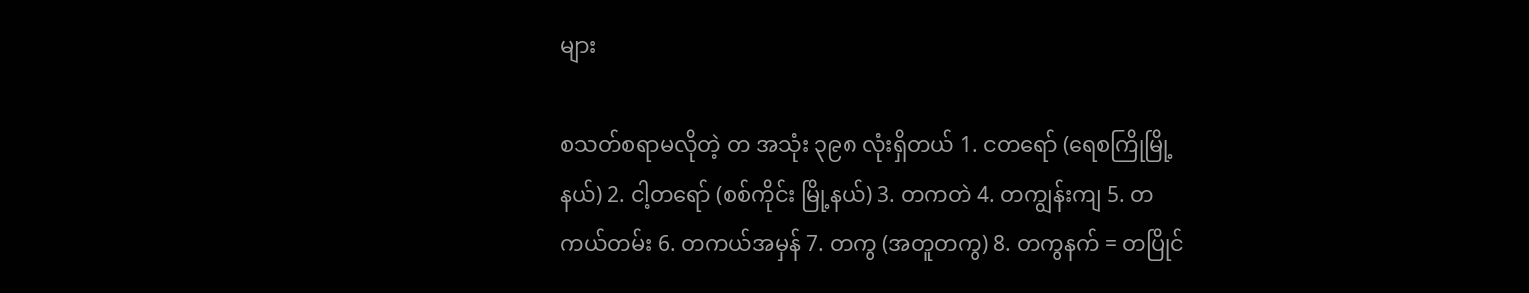များ

စသတ်စရာမလိုတဲ့ တ အသုံး ၃၉၈ လုံးရှိတယ် 1. ငတရော် (ရေစကြိုမြို့နယ်) 2. ငါ့တရော် (စစ်ကိုင်း မြို့နယ်) 3. တကတဲ 4. တကျွန်းကျ 5. တကယ်တမ်း 6. တကယ်အမှန် 7. တကွ (အတူတကွ) 8. တကွနက် = တပြိုင်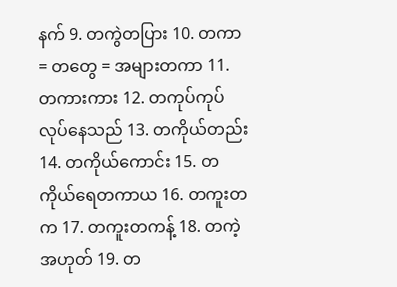နက် 9. တကွဲတပြား 10. တကာ = တတွေ = အများတကာ 11. တကားကား 12. တကုပ်ကုပ်လုပ်နေသည် 13. တကိုယ်တည်း 14. တကိုယ်ကောင်း 15. တကိုယ်ရေတကာယ 16. တကူးတက 17. တကူးတကန့် 18. တကဲ့အဟုတ် 19. တ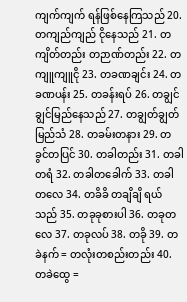ကျက်ကျက် ရန်ဖြစ်နေကြသည် 20. တကျည်ကျည် ငိုနေသည် 21. တကျိတ်တည်း တဉာဏ်တည်း 22. တကျူကျူငို 23. တခဏချင်း 24. တခဏပန်း 25. တခန်းရပ် 26. တချွင်ချွင်မြည်နေသည် 27. တချွတ်ချွတ်မြည်သံ 28. တခမ်းတနား 29. တခွင်တပြင် 30. တခါတည်း 31. တခါတရံ 32. တခါတခေါက် 33. တခါတလေ 34. တခိခိ တချိချိ ရယ်သည် 35. တခုခုစားပါ 36. တခုတလေ 37. တခုလပ် 38. တခို 39. တခဲနက် = တလုံးတစည်းတည်း 40. တခဲထွေ =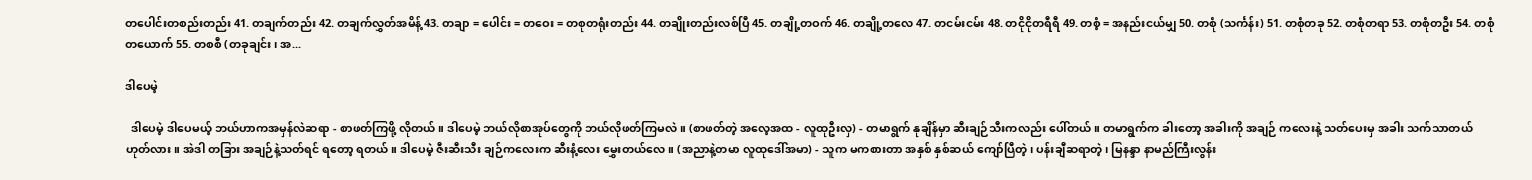တပေါင်းတစည်းတည်း 41. တချက်တည်း 42. တချက်လွှတ်အမိန့် 43. တချာ = ပေါင်း = တဝေး = တစုတရုံးတည်း 44. တချိုးတည်းလစ်ပြီ 45. တချို့တဝက် 46. တချို့တလေ 47. တငမ်းငမ်း 48. တငိုငိုတရီရီ 49. တစံ့ = အနည်းငယ်မျှ 50. တစုံ (သင်္ကန်း) 51. တစုံတခု 52. တစုံတရာ 53. တစုံတဦး 54. တစုံတယောက် 55. တစစီ (တခုချင်း၊ အ...

ဒါပေမဲ့

  ဒါပေမဲ့ ဒါပေမယ့် ဘယ်ဟာကအမှန်လဲဆရာ - စာဖတ်ကြဖို့ လိုတယ်။ ဒါပေမဲ့ ဘယ်လိုစာအုပ်တွေကို ဘယ်လိုဖတ်ကြမလဲ။ (စာဖတ်တဲ့ အလေ့အထ - လူထုဦးလှ) - တမာရွက် နုချိန်မှာ ဆီးချဉ်သီးကလည်း ပေါ်တယ်။ တမာရွက်က ခါးတော့ အခါးကို အချဉ် ကလေးနဲ့ သတ်ပေးမှ အခါး သက်သာတယ် ဟုတ်လား။ အဲဒါ တခြား အချဉ်နဲ့သတ်ရင် ရတော့ ရတယ်။ ဒါပေမဲ့ ဇီးဆီးသီး ချဉ်ကလေးက ဆီးနံ့လေး မွှေးတယ်လေ။ (အညာနဲ့တမာ လူထုဒေါ်အမာ) - သူက မကစားတာ အနှစ် နှစ်ဆယ် ကျော်ပြီတဲ့၊ ပန်းချီဆရာတဲ့၊ မြနန္ဒာ နာမည်ကြီးလွန်း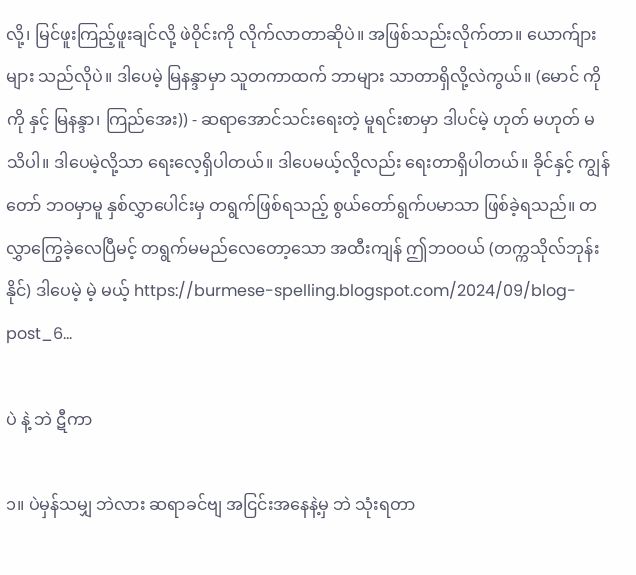လို့၊ မြင်ဖူးကြည့်ဖူးချင်လို့ ဖဲဝိုင်းကို လိုက်လာတာဆိုပဲ။ အဖြစ်သည်းလိုက်တာ။ ယောက်ျားများ သည်လိုပဲ။ ဒါပေမဲ့ မြနန္ဒာမှာ သူတကာထက် ဘာများ သာတာရှိလို့လဲကွယ်။ (မောင် ကိုကို နှင့် မြနန္ဒာ၊ ကြည်အေး)) - ဆရာအောင်သင်းရေးတဲ့ မူရင်းစာမှာ ဒါပင်မဲ့ ဟုတ် မဟုတ် မသိပါ။ ဒါပေမဲ့လို့သာ ရေးလေ့ရှိပါတယ်။ ဒါပေမယ့်လို့လည်း ရေးတာရှိပါတယ်။ ခိုင်နှင့် ကျွန်တော် ဘဝမှာမူ နှစ်လွှာပေါင်းမှ တရွက်ဖြစ်ရသည့် စွယ်တော်ရွက်ပမာသာ ဖြစ်ခဲ့ရသည်။ တလွှာကြွေခဲ့လေပြီမင့် တရွက်မမည်လေတော့သော အထီးကျန် ဤဘဝဝယ် (တက္ကသိုလ်ဘုန်းနိုင်) ဒါပေမဲ့ မဲ့ မယ့် https://burmese-spelling.blogspot.com/2024/09/blog-post_6...

ပဲ နဲ့ ဘဲ ဋီကာ

၁။ ပဲမှန်သမျှ ဘဲလား ဆရာခင်ဗျ အငြင်းအနေနဲ့မှ ဘဲ သုံးရတာ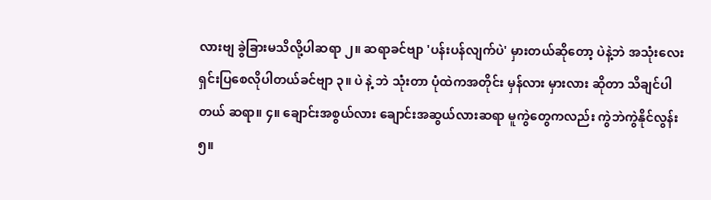လားဗျ ခွဲခြားမသိလို့ပါဆရာ ၂။ ဆရာခင်ဗျာ 'ပန်းပန်လျက်ပဲ' မှားတယ်ဆိုတော့ ပဲနဲ့ဘဲ အသုံးလေးရှင်းပြစေလိုပါတယ်ခင်ဗျာ ၃။ ပဲ နဲ့ ဘဲ သုံးတာ ပုံထဲကအတိုင်း မှန်လား မှားလား ဆိုတာ သိချင်ပါတယ် ဆရာ။ ၄။ ချောင်းအစွယ်လား ချောင်းအဆွယ်လားဆရာ မူကွဲတွေကလည်း ကွဲဘဲကွဲနိုင်လွန်း ၅။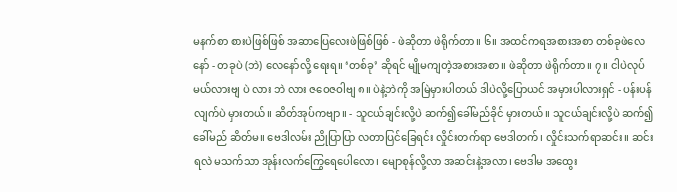မနက်စာ စားပဲဖြစ်ဖြစ် အဆာပြေလေးဖဲဖြစ်ဖြစ် - ဖဲဆိုတာ ဖဲရိုက်တာ။ ၆။ အထင်ကရအစားအစာ တစ်ခုဖဲလေနော် - တခုပဲ (ဘဲ) လေနော်လို့ ရေးရ။ ‘တစ်ခု’ ဆိုရင် မျိုမကျတဲ့အစားအစာ။ ဖဲဆိုတာ ဖဲရိုက်တာ။ ၇။ ငါပဲလုပ်မယ်လားဗျ ပဲ လား ဘဲ လား ဇဝေဇဝါဗျ ၈။ ပဲနဲ့ဘဲကို အမြဲမှားပါတယ် ဒါပဲလို့ပြောယင် အမှားပါလားရှင် - ပန်းပန်လျက်ပဲ မှားတယ်။ ဆိတ်အုပ်ကဗျာ။ - သူငယ်ချင်းလို့ပဲ ဆက်၍ခေါ်မည်ခိုင် မှားတယ်။ သူငယ်ချင်းလို့ပဲ ဆက်၍ခေါ်မည် ဆိတ်မ။ ဗေဒါလမ်း ညိုပြာပြာ လတာပြင်ခြေရင်း လှိုင်းတက်ရာ ဗေဒါတက်၊ လှိုင်းသက်ရာဆင်း။ ဆင်းရလဲ မသက်သာ အုန်းလက်ကြွေရေပေါလော၊ မျောစုန်လို့လာ အဆင်းနဲ့အလာ၊ ဗေဒါမ အထွေး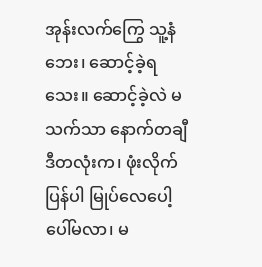အုန်းလက်ကြွေ သူ့နံဘေး၊ ဆောင့်ခဲ့ရသေး။ ဆောင့်ခဲ့လဲ မသက်သာ နောက်တချီ ဒီတလုံးက၊ ဖုံးလိုက်ပြန်ပါ မြုပ်လေပေါ့ ပေါ်မလာ၊ မ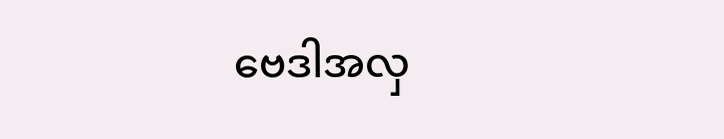ဗေဒါအလှ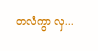တလံကွာ လှ...